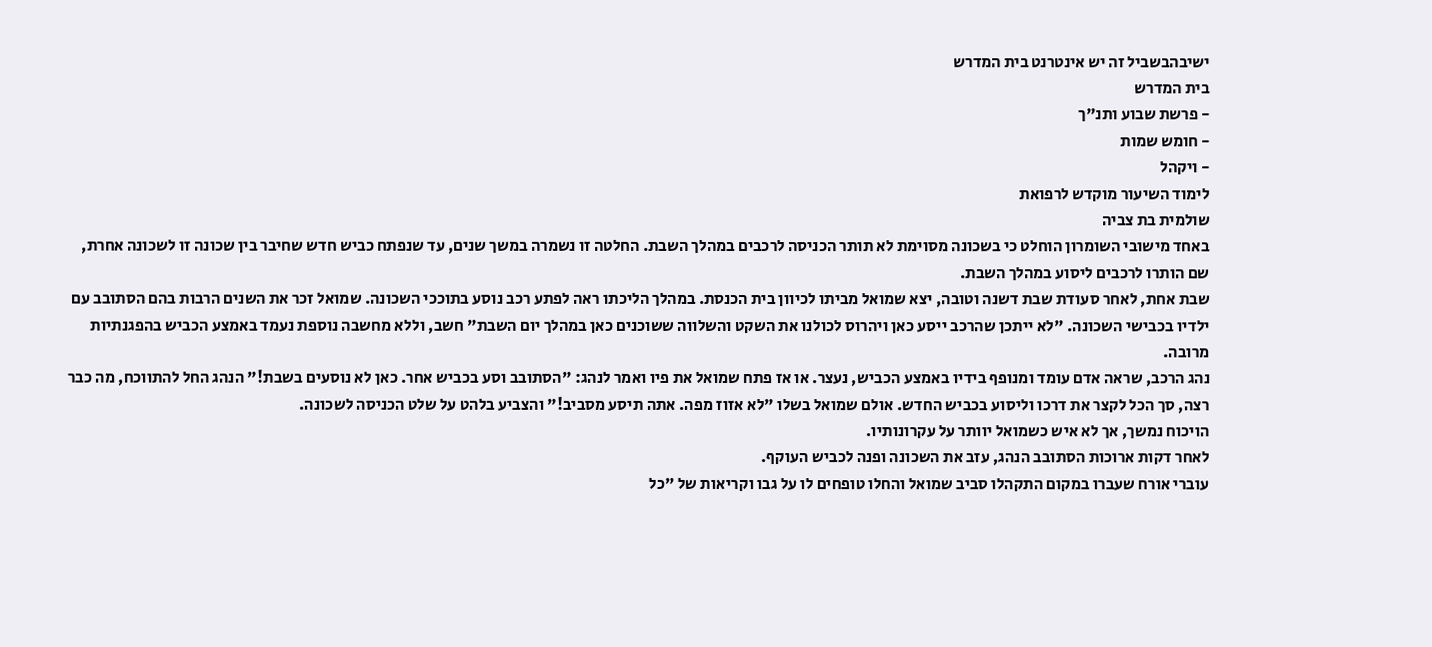ישיבהבשביל זה יש אינטרנט בית המדרש
בית המדרש
- פרשת שבוע ותנ"ך
- חומש שמות
- ויקהל
לימוד השיעור מוקדש לרפואת
שולמית בת צביה
באחד מישובי השומרון הוחלט כי בשכונה מסוימת לא תותר הכניסה לרכבים במהלך השבת. החלטה זו נשמרה במשך שנים, עד שנפתח כביש חדש שחיבר בין שכונה זו לשכונה אחרת, שם הותרו לרכבים ליסוע במהלך השבת.
שבת אחת, לאחר סעודת שבת דשנה וטובה, יצא שמואל מביתו לכיוון בית הכנסת. במהלך הליכתו ראה לפתע רכב נוסע בתוככי השכונה. שמואל זכר את השנים הרבות בהם הסתובב עם ילדיו בכבישי השכונה. "לא ייתכן שהרכב ייסע כאן ויהרוס לכולנו את השקט והשלווה ששוכנים כאן במהלך יום השבת" חשב, וללא מחשבה נוספת נעמד באמצע הכביש בהפגנתיות מרובה.
נהג הרכב, שראה אדם עומד ומנופף בידיו באמצע הכביש, נעצר. או אז פתח שמואל את פיו ואמר לנהג: "הסתובב וסע בכביש אחר. כאן לא נוסעים בשבת!" הנהג החל להתווכח, מה כבר רצה, סך הכל לקצר את דרכו וליסוע בכביש החדש. אולם שמואל בשלו "לא אזוז מפה. אתה תיסע מסביב!" והצביע בלהט על שלט הכניסה לשכונה.
הויכוח נמשך, אך לא איש כשמואל יוותר על עקרונותיו.
לאחר דקות ארוכות הסתובב הנהג, עזב את השכונה ופנה לכביש העוקף.
עוברי אורח שעברו במקום התקהלו סביב שמואל והחלו טופחים לו על גבו וקריאות של "כל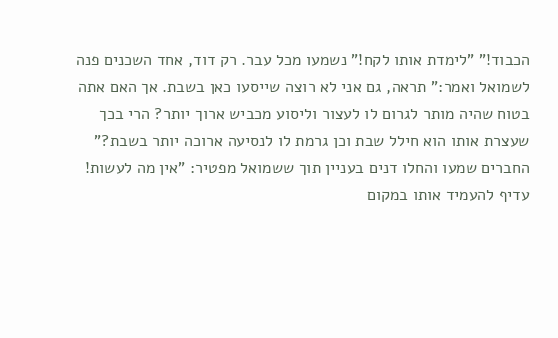הכבוד!" "לימדת אותו לקח!" נשמעו מכל עבר. רק דוד, אחד השכנים פנה לשמואל ואמר:" תראה, גם אני לא רוצה שייסעו כאן בשבת. אך האם אתה בטוח שהיה מותר לגרום לו לעצור וליסוע מכביש ארוך יותר? הרי בכך שעצרת אותו הוא חילל שבת וכן גרמת לו לנסיעה ארוכה יותר בשבת?"
החברים שמעו והחלו דנים בעניין תוך ששמואל מפטיר: "אין מה לעשות! עדיף להעמיד אותו במקום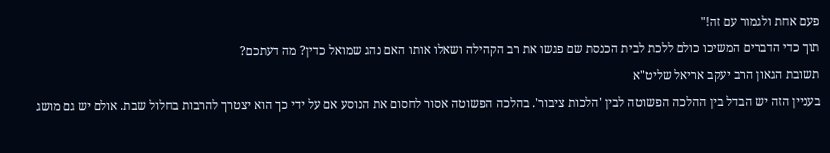פעם אחת ולגמור עם זה!"
תוך כדי הדברים המשיכו כולם ללכת לבית הכנסת שם פגשו את רב הקהילה ושאלו אותו האם נהג שמואל כדין? מה דעתכם?
תשובת הגאון הרב יעקב אריאל שליט"א
בעניין הזה יש הבדל בין ההלכה הפשוטה לבין 'הלכות ציבור'. בהלכה הפשוטה אסור לחסום את הנוסע אם על ידי כך הוא יצטרך להרבות בחלול שבת. אולם יש גם מושג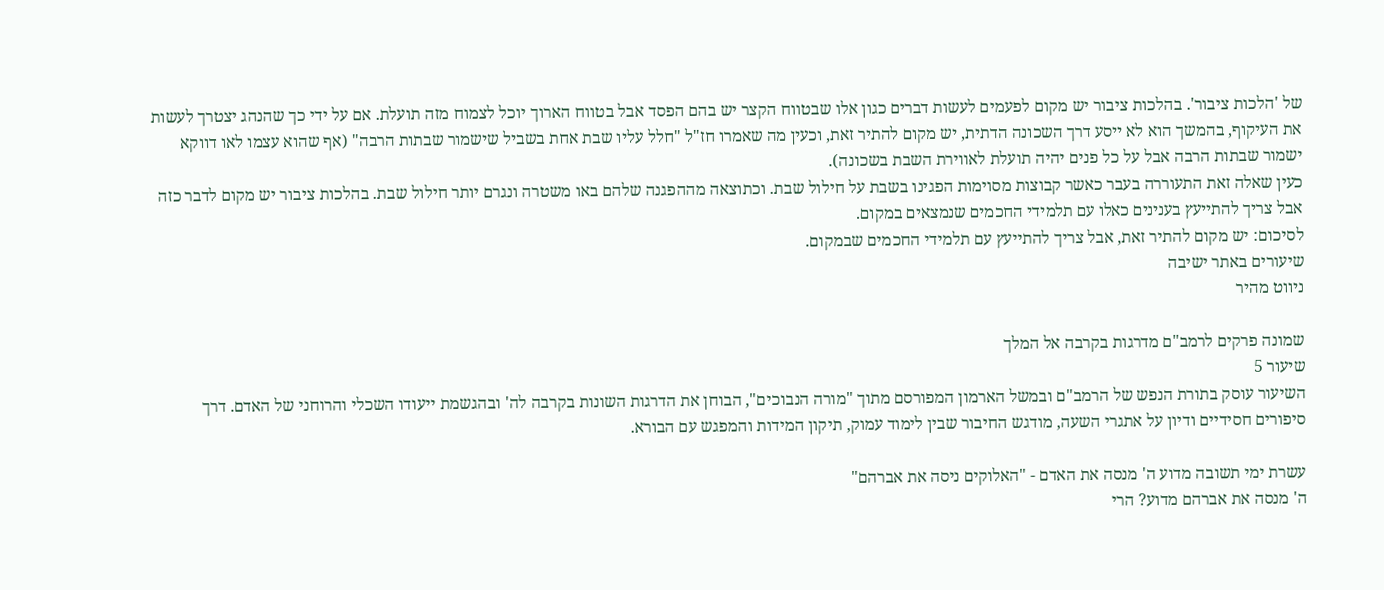של 'הלכות ציבור'. בהלכות ציבור יש מקום לפעמים לעשות דברים כגון אלו שבטווח הקצר יש בהם הפסד אבל בטווח הארוך יוכל לצמוח מזה תועלת. אם על ידי כך שהנהג יצטרך לעשות את העיקוף, בהמשך הוא לא ייסע דרך השכונה הדתית, יש מקום להתיר זאת, וכעין מה שאמרו חז"ל "חלל עליו שבת אחת בשביל שישמור שבתות הרבה" (אף שהוא עצמו לאו דווקא ישמור שבתות הרבה אבל על כל פנים יהיה תועלת לאווירת השבת בשכונה).
כעין שאלה זאת התעוררה בעבר כאשר קבוצות מסוימות הפגינו בשבת על חילול שבת. וכתוצאה מההפגנה שלהם באו משטרה ונגרם יותר חילול שבת. בהלכות ציבור יש מקום לדבר כזה אבל צריך להתייעץ בענינים כאלו עם תלמידי החכמים שנמצאים במקום.
לסיכום: יש מקום להתיר זאת, אבל צריך להתייעץ עם תלמידי החכמים שבמקום.
שיעורים באתר ישיבה
ניווט מהיר

שמונה פרקים לרמב"ם מדרגות בקרבה אל המלך
שיעור 5
השיעור עוסק בתורת הנפש של הרמב"ם ובמשל הארמון המפורסם מתוך "מורה הנבוכים", הבוחן את הדרגות השונות בקרבה לה' ובהגשמת ייעודו השכלי והרוחני של האדם. דרך סיפורים חסידיים ודיון על אתגרי השעה, מודגש החיבור שבין לימוד עמוק, תיקון המידות והמפגש עם הבורא.

עשרת ימי תשובה מדוע ה' מנסה את האדם - "האלוקים ניסה את אברהם"
ה' מנסה את אברהם מדוע? הרי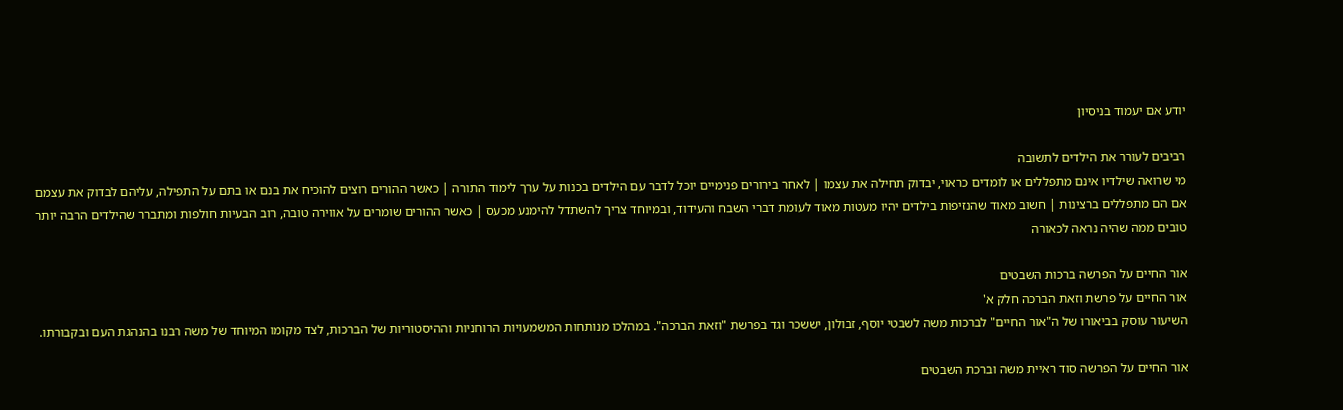יודע אם יעמוד בניסיון

רביבים לעורר את הילדים לתשובה
מי שרואה שילדיו אינם מתפללים או לומדים כראוי, יבדוק תחילה את עצמו | לאחר בירורים פנימיים יוכל לדבר עם הילדים בכנות על ערך לימוד התורה | כאשר ההורים רוצים להוכיח את בנם או בתם על התפילה, עליהם לבדוק את עצמם אם הם מתפללים ברצינות | חשוב מאוד שהנזיפות בילדים יהיו מעטות מאוד לעומת דברי השבח והעידוד, ובמיוחד צריך להשתדל להימנע מכעס | כאשר ההורים שומרים על אווירה טובה, רוב הבעיות חולפות ומתברר שהילדים הרבה יותר טובים ממה שהיה נראה לכאורה

אור החיים על הפרשה ברכות השבטים
אור החיים על פרשת וזאת הברכה חלק א'
השיעור עוסק בביאורו של ה"אור החיים" לברכות משה לשבטי יוסף, זבולון, יששכר וגד בפרשת "וזאת הברכה". במהלכו מנותחות המשמעויות הרוחניות וההיסטוריות של הברכות, לצד מקומו המיוחד של משה רבנו בהנהגת העם ובקבורתו.

אור החיים על הפרשה סוד ראיית משה וברכת השבטים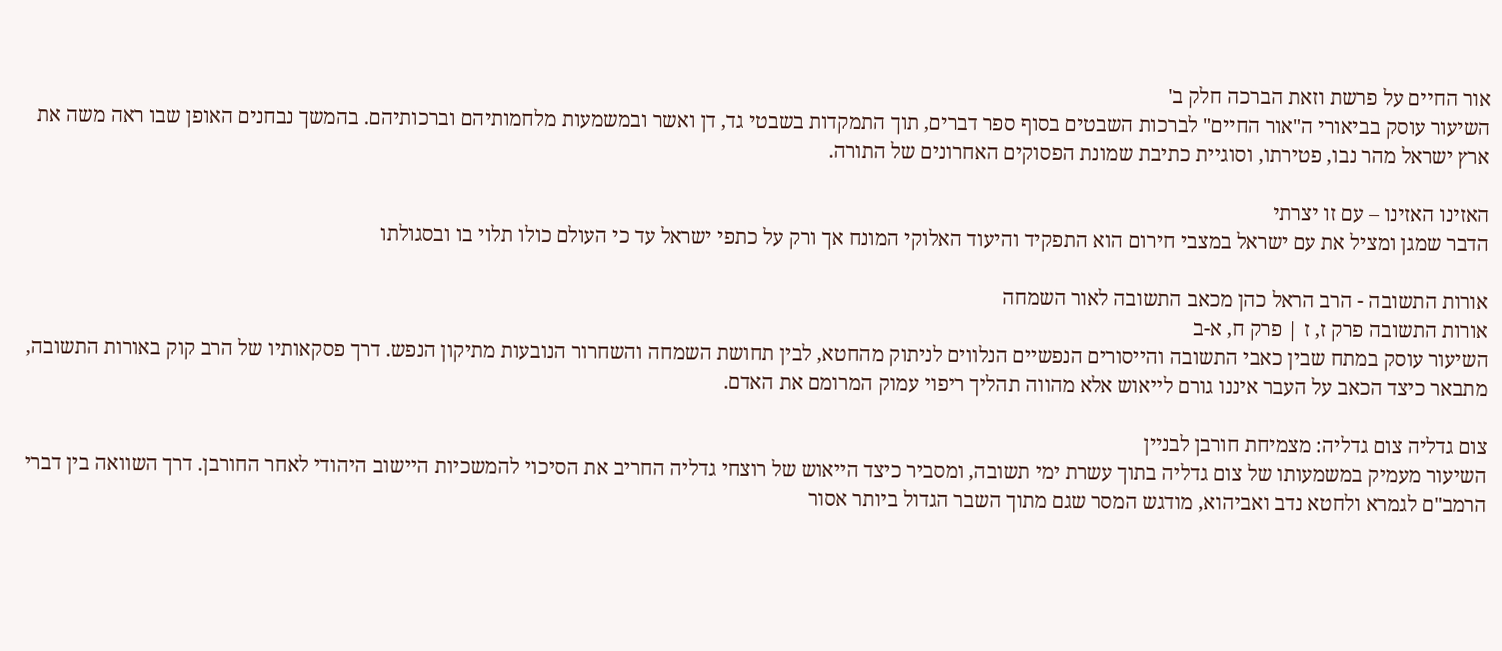אור החיים על פרשת וזאת הברכה חלק ב'
השיעור עוסק בביאורי ה"אור החיים" לברכות השבטים בסוף ספר דברים, תוך התמקדות בשבטי גד, דן ואשר ובמשמעות מלחמותיהם וברכותיהם. בהמשך נבחנים האופן שבו ראה משה את ארץ ישראל מהר נבו, פטירתו, וסוגיית כתיבת שמונת הפסוקים האחרונים של התורה.

האזינו האזינו – עם זו יצרתי
הדבר שמגן ומציל את עם ישראל במצבי חירום הוא התפקיד והיעוד האלוקי המונח אך ורק על כתפי ישראל עד כי העולם כולו תלוי בו ובסגולתו

אורות התשובה - הרב הראל כהן מכאב התשובה לאור השמחה
אורות התשובה פרק ז, ז | פרק ח, א-ב
השיעור עוסק במתח שבין כאבי התשובה והייסורים הנפשיים הנלווים לניתוק מהחטא, לבין תחושת השמחה והשחרור הנובעות מתיקון הנפש. דרך פסקאותיו של הרב קוק באורות התשובה, מתבאר כיצד הכאב על העבר איננו גורם לייאוש אלא מהווה תהליך ריפוי עמוק המרומם את האדם.

צום גדליה צום גדליה: מצמיחת חורבן לבניין
השיעור מעמיק במשמעותו של צום גדליה בתוך עשרת ימי תשובה, ומסביר כיצד הייאוש של רוצחי גדליה החריב את הסיכוי להמשכיות היישוב היהודי לאחר החורבן. דרך השוואה בין דברי הרמב"ם לגמרא ולחטא נדב ואביהוא, מודגש המסר שגם מתוך השבר הגדול ביותר אסור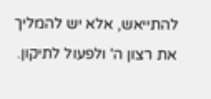להתייאש, אלא יש להמליך את רצון ה' ולפעול לתיקון.